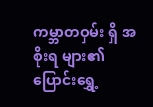ကမ္ဘာတဝှမ်း ရှိ အစိုးရ များ၏ ပြောင်းရွှေ့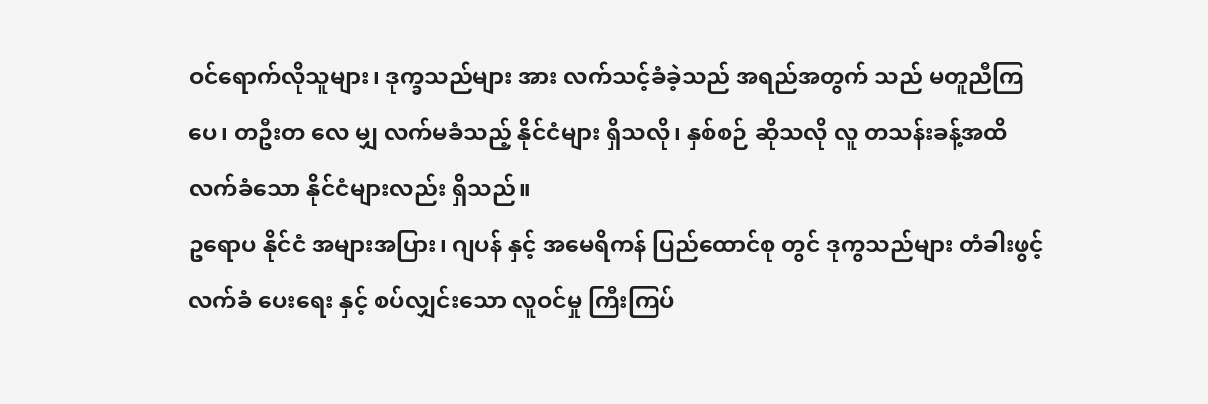ဝင်ရောက်လိုသူများ၊ ဒုက္ခသည်များ အား လက်သင့်ခံခဲ့သည် အရည်အတွက် သည် မတူညီကြပေ၊ တဦးတ လေ မျှ လက်မခံသည့် နိုင်ငံများ ရှိသလို၊ နှစ်စဉ် ဆိုသလို လူ တသန်းခန့်အထိ လက်ခံသော နိုင်ငံများလည်း ရှိသည်။
ဥရောပ နိုင်ငံ အများအပြား၊ ဂျပန် နှင့် အမေရိကန် ပြည်ထောင်စု တွင် ဒုကွသည်များ တံခါးဖွင့် လက်ခံ ပေးရေး နှင့် စပ်လျှင်းသော လူဝင်မှု ကြီးကြပ်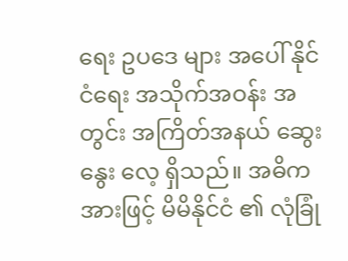ရေး ဥပဒေ များ အပေါ် နိုင်ငံရေး အသိုက်အဝန်း အတွင်း အကြိတ်အနယ် ဆွေးနွေး လေ့ ရှိသည်။ အဓိက အားဖြင့် မိမိနိုင်ငံ ၏ လုံခြုံ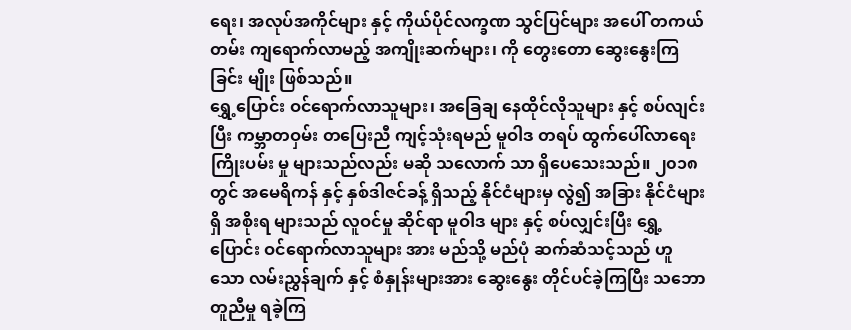ရေး၊ အလုပ်အကိုင်များ နှင့် ကိုယ်ပိုင်လက္ခဏ သွင်ပြင်များ အပေါ် တကယ်တမ်း ကျရောက်လာမည့် အကျိုးဆက်များ၊ ကို တွေးတော ဆွေးနွေးကြခြင်း မျိုး ဖြစ်သည်။
ရွှေ့ပြောင်း ဝင်ရောက်လာသူများ၊ အခြေချ နေထိုင်လိုသူများ နှင့် စပ်လျင်းပြီး ကမ္ဘာတဝှမ်း တပြေးညီ ကျင့်သုံးရမည် မူဝါဒ တရပ် ထွက်ပေါ်လာရေး ကြိုးပမ်း မှု များသည်လည်း မဆို သလောက် သာ ရှိပေသေးသည်။ ၂၀၁၈ တွင် အမေရိကန် နှင့် နှစ်ဒါဇင်ခန့် ရှိသည့် နိုင်ငံများမှ လွဲ၍ အခြား နိုင်ငံများ ရှိ အစိုးရ များသည် လူဝင်မှု ဆိုင်ရာ မူဝါဒ များ နှင့် စပ်လျှင်းပြီး ရွှေ့ပြောင်း ဝင်ရောက်လာသူများ အား မည်သို့ မည်ပုံ ဆက်ဆံသင့်သည် ဟူ သော လမ်းညွှန်ချက် နှင့် စံနှုန်းများအား ဆွေးနွေး တိုင်ပင်ခဲ့ကြပြီး သဘောတူညီမှု ရခဲ့ကြ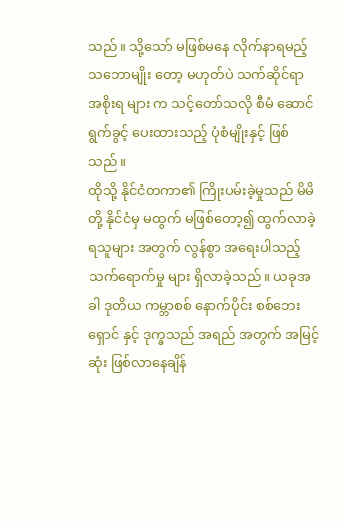သည်။ သို့သော် မဖြစ်မနေ လိုက်နာရမည့် သဘောမျိုး တော့ မဟုတ်ပဲ သက်ဆိုင်ရာ အစိုးရ များ က သင့်တော်သလို စီမံ ဆောင်ရွက်ခွင့် ပေးထားသည့် ပုံစံမျိုးနှင့် ဖြစ်သည်။
ထိုသို့ နိုင်ငံတကာ၏ ကြိုးပမ်းခဲ့မှုသည် မိမိတို့ နိုင်ငံမှ မထွက် မဖြစ်တော့၍ ထွက်လာခဲ့ရသူများ အတွက် လွန်စွာ အရေးပါသည့် သက်ရောက်မှု များ ရှိလာခဲ့သည်။ ယခုအခါ ဒုတိယ ကမ္ဘာစစ် နောက်ပိုင်း စစ်ဘေးရှောင် နှင့် ဒုက္ခသည် အရည် အတွက် အမြင့်ဆုံး ဖြစ်လာနေချိန်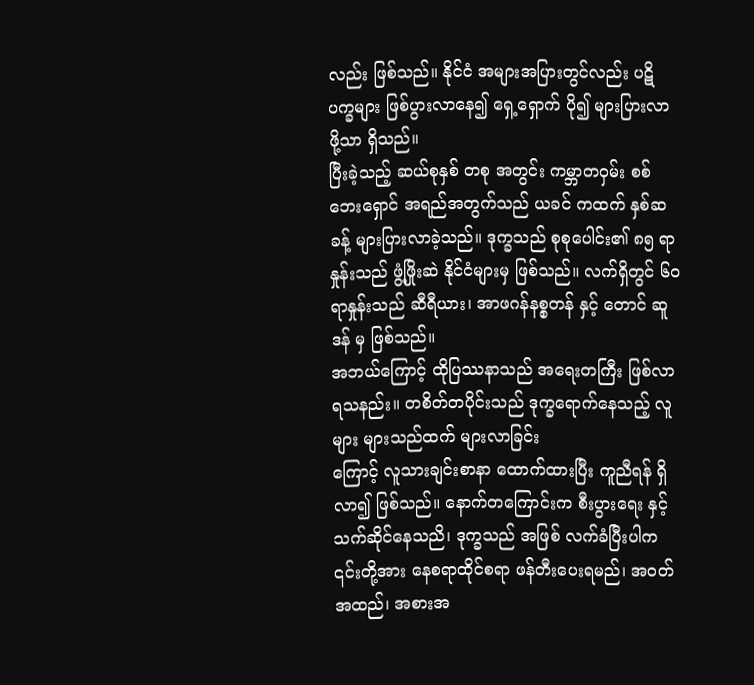လည်း ဖြစ်သည်။ နိုင်ငံ အများအပြားတွင်လည်း ပဋိပက္ခများ ဖြစ်ပွားလာနေ၍ ရှေ့ရှောက် ပို၍ များပြားလာဖို့သာ ရှိသည်။
ပြီးခဲ့သည့် ဆယ်စုနှစ် တစု အတွင်း ကမ္ဘာတဝှမ်း စစ်ဘေးရှောင် အရည်အတွက်သည် ယခင် ကထက် နှစ်ဆ ခန့် များပြားလာခဲ့သည်။ ဒုက္ခသည် စုစုပေါင်း၏ ၈၅ ရာနှုန်းသည် ဖွံ့ဖြိုးဆဲ နိုင်ငံများမှ ဖြစ်သည်။ လက်ရှိတွင် ၆၀ ရာနှုန်းသည် ဆီရီယား၊ အာဖဂန်နစ္စတန် နှင့် တောင် ဆူဒန် မှ ဖြစ်သည်။
အဘယ်ကြောင့် ထိုပြဿနာသည် အရေးတကြီး ဖြစ်လာရသနည်း။ တစိတ်တပိုင်းသည် ဒုက္ခရောက်နေသည့် လူများ များသည်ထက် များလာခြင်း
ကြောင့် လူသားချင်းစာနာ ထောက်ထားပြီး ကူညီရန် ရှိလာ၍ ဖြစ်သည်။ နောက်တကြောင်းက စီးပွားရေး နှင့် သက်ဆိုင်နေသညိ၊ ဒုက္ခသည် အဖြစ် လက်ခံပြီးပါက ၎င်းတို့အား နေစရာထိုင်စရာ ဖန်တီးပေးရမည်၊ အဝတ်အထည်၊ အစားအ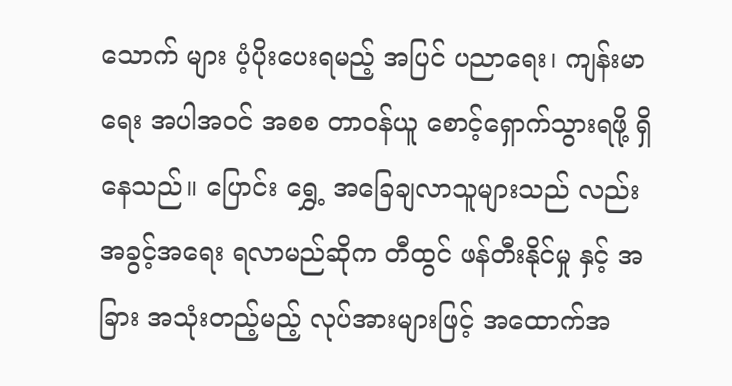သောက် များ ပံ့ပိုးပေးရမည့် အပြင် ပညာရေး၊ ကျန်းမာရေး အပါအဝင် အစစ တာဝန်ယူ စောင့်ရှောက်သွားရဖို့ ရှိနေသည်။ ပြောင်း ရွှေ့ အခြေချလာသူများသည် လည်း အခွင့်အရေး ရလာမည်ဆိုက တီထွင် ဖန်တီးနိုင်မှု နှင့် အခြား အသုံးတည့်မည့် လုပ်အားများဖြင့် အထောက်အ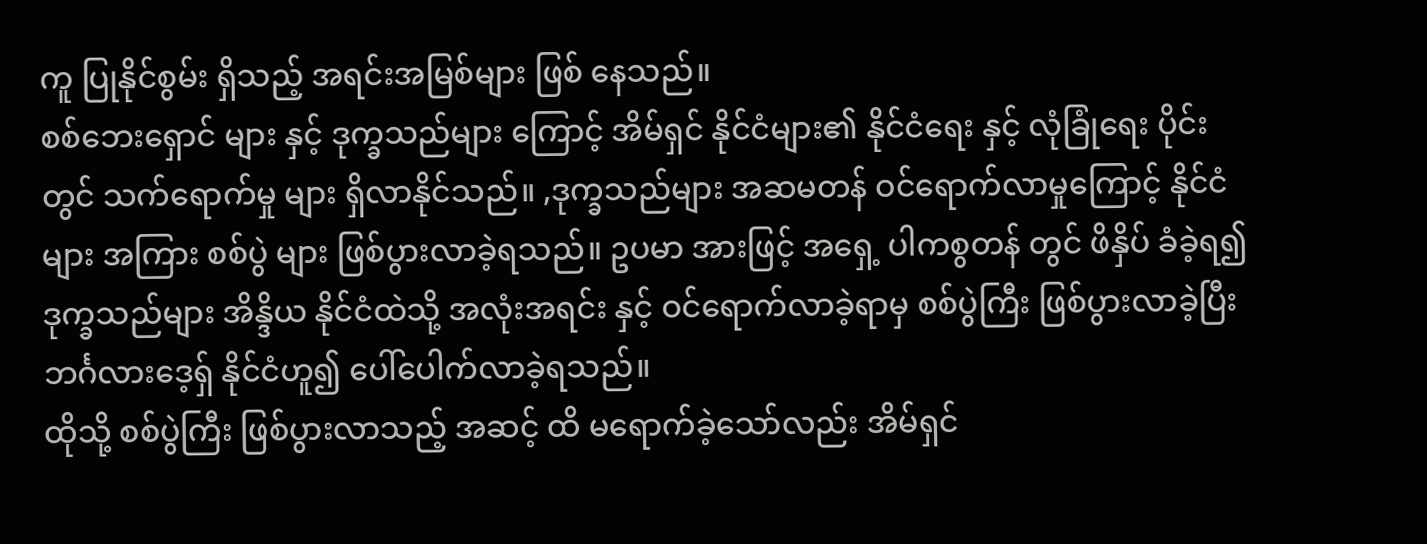ကူ ပြုနိုင်စွမ်း ရှိသည့် အရင်းအမြစ်များ ဖြစ် နေသည်။
စစ်ဘေးရှောင် များ နှင့် ဒုက္ခသည်များ ကြောင့် အိမ်ရှင် နိုင်ငံများ၏ နိုင်ငံရေး နှင့် လုံခြုံရေး ပိုင်းတွင် သက်ရောက်မှု များ ရှိလာနိုင်သည်။ ,ဒုက္ခသည်များ အဆမတန် ဝင်ရောက်လာမှုကြောင့် နိုင်ငံများ အကြား စစ်ပွဲ များ ဖြစ်ပွားလာခဲ့ရသည်။ ဥပမာ အားဖြင့် အရှေ့ ပါကစွတန် တွင် ဖိနှိပ် ခံခဲ့ရ၍ ဒုက္ခသည်များ အိန္ဒိယ နိုင်ငံထဲသို့ အလုံးအရင်း နှင့် ဝင်ရောက်လာခဲ့ရာမှ စစ်ပွဲကြီး ဖြစ်ပွားလာခဲ့ပြီး ဘင်္ဂလားဒေ့ရှ် နိုင်ငံဟူ၍ ပေါ်ပေါက်လာခဲ့ရသည်။
ထိုသို့ စစ်ပွဲကြီး ဖြစ်ပွားလာသည့် အဆင့် ထိ မရောက်ခဲ့သော်လည်း အိမ်ရှင်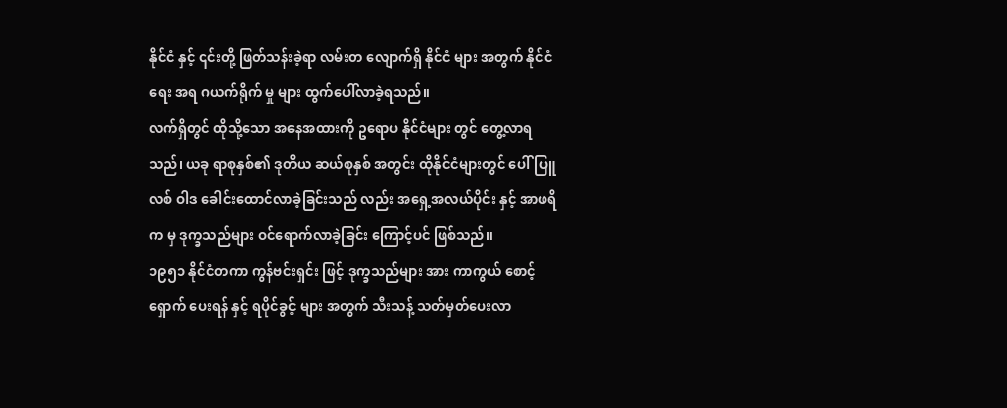နိုင်ငံ နှင့် ၎င်းတို့ ဖြတ်သန်းခဲ့ရာ လမ်းတ လျောက်ရှိ နိုင်ငံ များ အတွက် နိုင်ငံရေး အရ ဂယက်ရိုက် မှု များ ထွက်ပေါ်လာခဲ့ရသည်။
လက်ရှိတွင် ထိုသို့သော အနေအထားကို ဥရောပ နိုင်ငံများ တွင် တွေ့လာရသည်၊ ယခု ရာစုနှစ်၏ ဒုတိယ ဆယ်စုနှစ် အတွင်း ထိုနိုင်ငံများတွင် ပေါ်ပြူလစ် ဝါဒ ခေါင်းထောင်လာခဲ့ခြင်းသည် လည်း အရှေ့အလယ်ပိုင်း နှင့် အာဖရိက မှ ဒုက္ခသည်များ ဝင်ရောက်လာခဲ့ခြင်း ကြောင့်ပင် ဖြစ်သည်။
၁၉၅၁ နိုင်ငံတကာ ကွန်ဗင်းရှင်း ဖြင့် ဒုက္ခသည်များ အား ကာကွယ် စောင့် ရှောက် ပေးရန် နှင့် ရပိုင်ခွင့် များ အတွက် သီးသန့် သတ်မှတ်ပေးလာ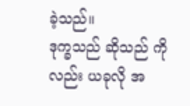ခဲ့သည်။
ဒုက္ခသည် ဆိုသည် ကိုလည်း ယခုလို အ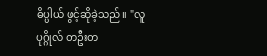ဓိပ္ပါယ် ဖွင့်ဆိုခဲ့သည်။ "လူ ပုဂ္ဂိုလ် တဦးတ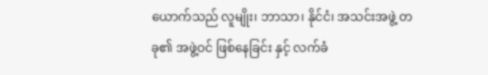ယောက်သည် လူမျိုး၊ ဘာသာ၊ နိုင်ငံ၊ အသင်းအဖွဲ့ တခု၏ အဖွဲ့ဝင် ဖြစ်နေခြင်း နှင့် လက်ခံ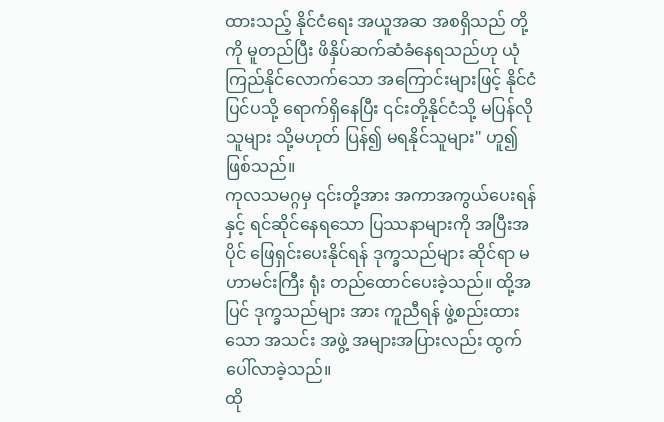ထားသည့် နိုင်ငံရေး အယူအဆ အစရှိသည် တို့ ကို မူတည်ပြီး ဖိနှိပ်ဆက်ဆံခံနေရသည်ဟု ယုံကြည်နိုင်လောက်သော အကြောင်းများဖြင့် နိုင်ငံ ပြင်ပသို့ ရောက်ရှိနေပြီး ၎င်းတို့နိုင်ငံသို့ မပြန်လိုသူများ သို့မဟုတ် ပြန်၍ မရနိုင်သူများ" ဟူ၍ ဖြစ်သည်။
ကုလသမဂ္ဂမှ ၎င်းတို့အား အကာအကွယ်ပေးရန် နှင့် ရင်ဆိုင်နေရသော ပြဿနာများကို အပြီးအပိုင် ဖြေရှင်းပေးနိုင်ရန် ဒုက္ခသည်များ ဆိုင်ရာ မဟာမင်းကြီး ရုံး တည်ထောင်ပေးခဲ့သည်။ ထို့အပြင် ဒုက္ခသည်များ အား ကူညီရန် ဖွဲ့စည်းထားသော အသင်း အဖွဲ့ အများအပြားလည်း ထွက်ပေါ်လာခဲ့သည်။
ထို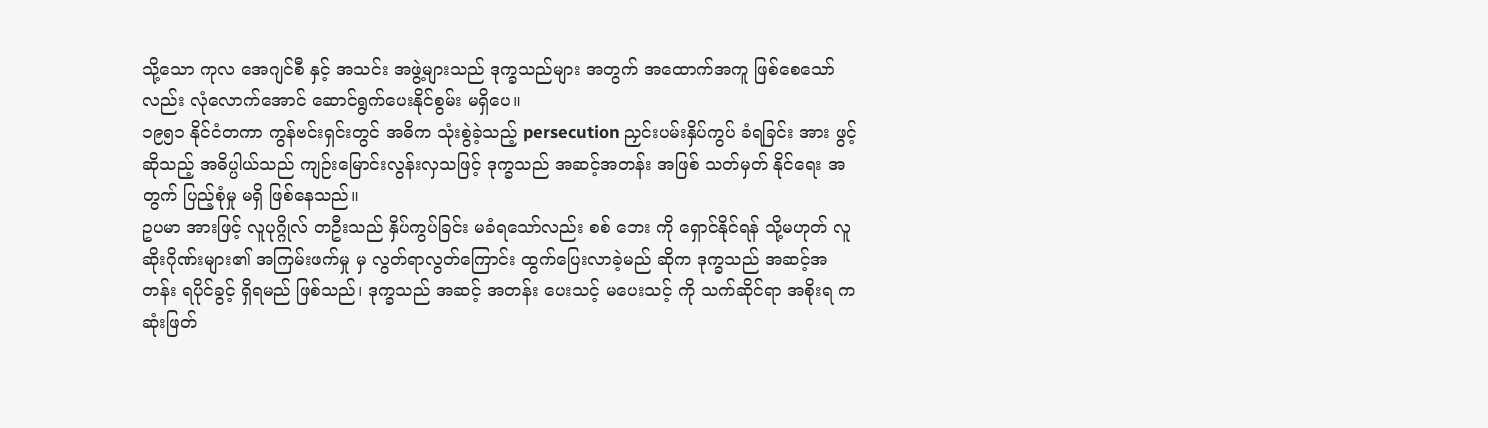သို့သော ကုလ အေဂျင်စီ နှင့် အသင်း အဖွဲ့များသည် ဒုက္ခသည်များ အတွက် အထောက်အကူ ဖြစ်စေသော်လည်း လုံလောက်အောင် ဆောင်ရွက်ပေးနိုင်စွမ်း မရှိပေ။
၁၉၅၁ နိုင်ငံတကာ ကွန်ဗင်းရှင်းတွင် အဓိက သုံးစွဲခဲ့သည့် persecution ညှင်းပမ်းနှိပ်ကွပ် ခံရခြင်း အား ဖွင့်ဆိုသည့် အဓိပ္ပါယ်သည် ကျဉ်းမြောင်းလွန်းလှသဖြင့် ဒုက္ခသည် အဆင့်အတန်း အဖြစ် သတ်မှတ် နိုင်ရေး အတွက် ပြည့်စုံမှု မရှိ ဖြစ်နေသည်။
ဥပမာ အားဖြင့် လူပုဂ္ဂိုလ် တဦးသည် နှိပ်ကွပ်ခြင်း မခံရသော်လည်း စစ် ဘေး ကို ရှောင်နိုင်ရန် သို့မဟုတ် လူဆိုးဂိုဏ်းများ၏ အကြမ်းဖက်မှု မှ လွတ်ရာလွတ်ကြောင်း ထွက်ပြေးလာခဲ့မည် ဆိုက ဒုက္ခသည် အဆင့်အတန်း ရပိုင်ခွင့် ရှိရမည် ဖြစ်သည်၊ ဒုက္ခသည် အဆင့် အတန်း ပေးသင့် မပေးသင့် ကို သက်ဆိုင်ရာ အစိုးရ က ဆုံးဖြတ်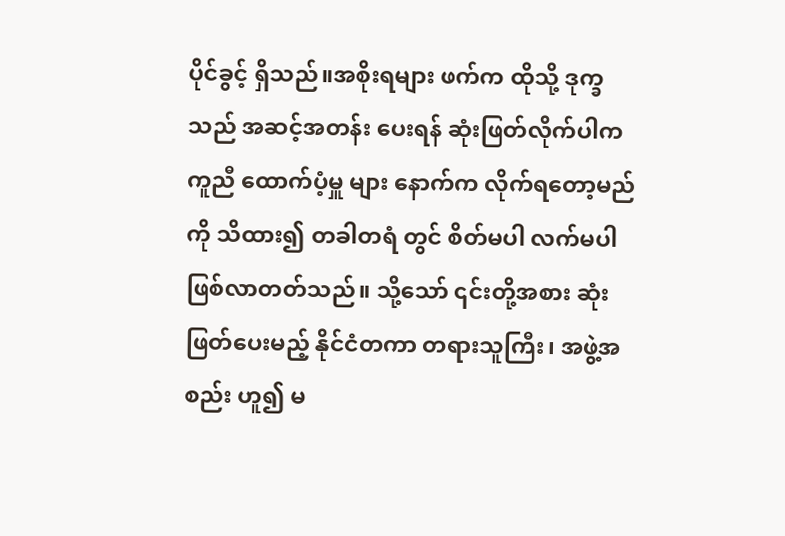ပိုင်ခွင့် ရှိသည်။အစိုးရများ ဖက်က ထိုသို့ ဒုက္ခသည် အဆင့်အတန်း ပေးရန် ဆုံးဖြတ်လိုက်ပါက ကူညီ ထောက်ပံ့မှူ များ နောက်က လိုက်ရတော့မည်ကို သိထား၍ တခါတရံ တွင် စိတ်မပါ လက်မပါ ဖြစ်လာတတ်သည်။ သို့သော် ၎င်းတို့အစား ဆုံးဖြတ်ပေးမည့် နိုင်ငံတကာ တရားသူကြီး၊ အဖွဲ့အစည်း ဟူ၍ မ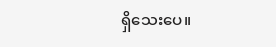ရှိသေးပေ။